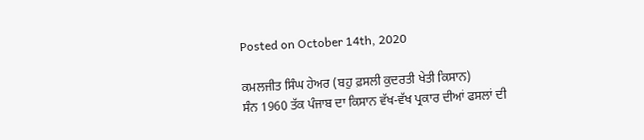Posted on October 14th, 2020

ਕਮਲਜੀਤ ਸਿੰਘ ਹੇਅਰ (ਬਹੁ ਫ਼ਸਲੀ ਕੁਦਰਤੀ ਖੇਤੀ ਕਿਸਾਨ)
ਸੰਨ 1960 ਤੱਕ ਪੰਜਾਬ ਦਾ ਕਿਸਾਨ ਵੱਖ-ਵੱਖ ਪ੍ਰਕਾਰ ਦੀਆਂ ਫਸਲਾਂ ਦੀ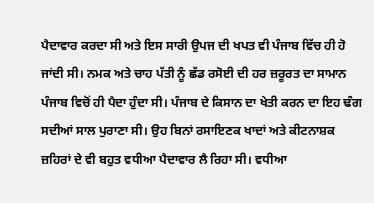ਪੈਦਾਵਾਰ ਕਰਦਾ ਸੀ ਅਤੇ ਇਸ ਸਾਰੀ ਉਪਜ ਦੀ ਖਪਤ ਵੀ ਪੰਜਾਬ ਵਿੱਚ ਹੀ ਹੋ ਜਾਂਦੀ ਸੀ। ਨਮਕ ਅਤੇ ਚਾਹ ਪੱਤੀ ਨੂੰ ਛੱਡ ਰਸੋਈ ਦੀ ਹਰ ਜ਼ਰੂਰਤ ਦਾ ਸਾਮਾਨ ਪੰਜਾਬ ਵਿਚੋਂ ਹੀ ਪੈਦਾ ਹੁੰਦਾ ਸੀ। ਪੰਜਾਬ ਦੇ ਕਿਸਾਨ ਦਾ ਖੇਤੀ ਕਰਨ ਦਾ ਇਹ ਢੰਗ ਸਦੀਆਂ ਸਾਲ ਪੁਰਾਣਾ ਸੀ। ਉਹ ਬਿਨਾਂ ਰਸਾਇਣਕ ਖਾਦਾਂ ਅਤੇ ਕੀਟਨਾਸ਼ਕ ਜ਼ਹਿਰਾਂ ਦੇ ਵੀ ਬਹੁਤ ਵਧੀਆ ਪੈਦਾਵਾਰ ਲੈ ਰਿਹਾ ਸੀ। ਵਧੀਆ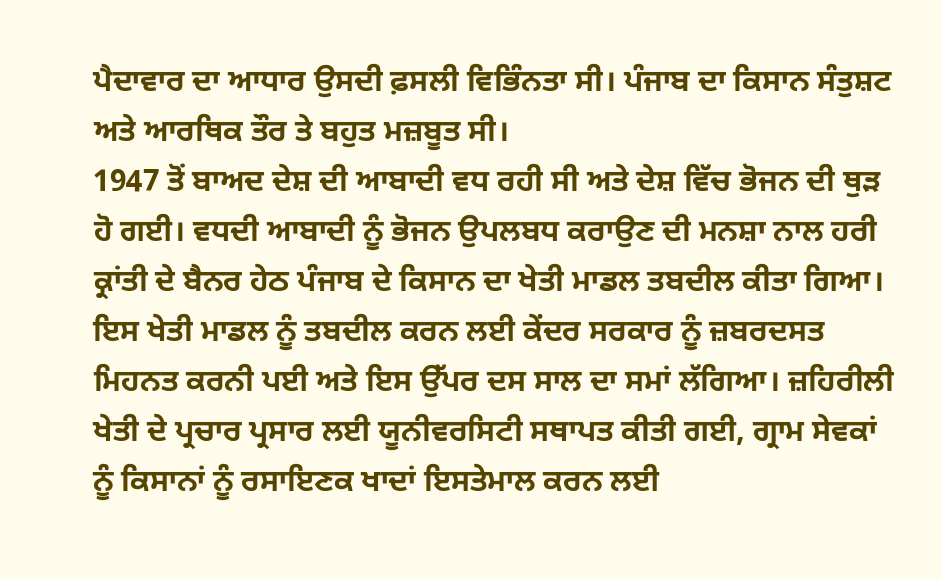ਪੈਦਾਵਾਰ ਦਾ ਆਧਾਰ ਉਸਦੀ ਫ਼ਸਲੀ ਵਿਭਿੰਨਤਾ ਸੀ। ਪੰਜਾਬ ਦਾ ਕਿਸਾਨ ਸੰਤੁਸ਼ਟ ਅਤੇ ਆਰਥਿਕ ਤੌਰ ਤੇ ਬਹੁਤ ਮਜ਼ਬੂਤ ਸੀ।
1947 ਤੋਂ ਬਾਅਦ ਦੇਸ਼ ਦੀ ਆਬਾਦੀ ਵਧ ਰਹੀ ਸੀ ਅਤੇ ਦੇਸ਼ ਵਿੱਚ ਭੋਜਨ ਦੀ ਥੁੜ ਹੋ ਗਈ। ਵਧਦੀ ਆਬਾਦੀ ਨੂੰ ਭੋਜਨ ਉਪਲਬਧ ਕਰਾਉਣ ਦੀ ਮਨਸ਼ਾ ਨਾਲ ਹਰੀ ਕ੍ਰਾਂਤੀ ਦੇ ਬੈਨਰ ਹੇਠ ਪੰਜਾਬ ਦੇ ਕਿਸਾਨ ਦਾ ਖੇਤੀ ਮਾਡਲ ਤਬਦੀਲ ਕੀਤਾ ਗਿਆ। ਇਸ ਖੇਤੀ ਮਾਡਲ ਨੂੰ ਤਬਦੀਲ ਕਰਨ ਲਈ ਕੇਂਦਰ ਸਰਕਾਰ ਨੂੰ ਜ਼ਬਰਦਸਤ ਮਿਹਨਤ ਕਰਨੀ ਪਈ ਅਤੇ ਇਸ ਉੱਪਰ ਦਸ ਸਾਲ ਦਾ ਸਮਾਂ ਲੱਗਿਆ। ਜ਼ਹਿਰੀਲੀ ਖੇਤੀ ਦੇ ਪ੍ਰਚਾਰ ਪ੍ਰਸਾਰ ਲਈ ਯੂਨੀਵਰਸਿਟੀ ਸਥਾਪਤ ਕੀਤੀ ਗਈ, ਗ੍ਰਾਮ ਸੇਵਕਾਂ ਨੂੰ ਕਿਸਾਨਾਂ ਨੂੰ ਰਸਾਇਣਕ ਖਾਦਾਂ ਇਸਤੇਮਾਲ ਕਰਨ ਲਈ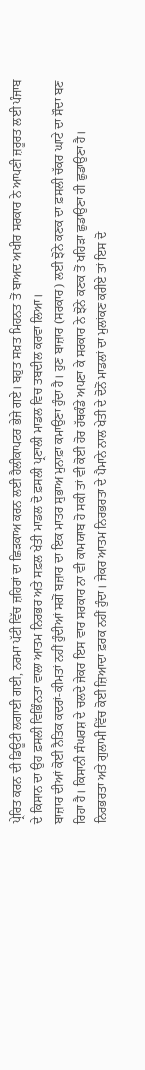ਪ੍ਰੇਰਿਤ ਕਰਨ ਦੀ ਡਿਊਟੀ ਲਗਾਈ ਗਈ, ਨਰਮਾ ਪੱਟੀ ਵਿੱਚ ਜ਼ਹਿਰਾਂ ਦਾ ਛਿੜਕਾਅ ਕਰਨ ਲਈ ਹੈਲੀਕਾਪਟਰ ਭੇਜੇ ਗਏ। ਬਹੁਤ ਸਖ਼ਤ ਮਿਹਨਤ ਤੋਂ ਬਾਅਦ ਅਖੀਰ ਸਰਕਾਰ ਨੇ ਆਪਣੀ ਜ਼ਰੂਰਤ ਲਈ ਪੰਜਾਬ ਦੇ ਕਿਸਾਨ ਦਾ ਉਹ ਫ਼ਸਲੀ ਵਿਭਿੰਨਤਾ ਵਾਲਾ ਆਤਮ ਨਿਰਭਰ ਅਤੇ ਸਫ਼ਲ ਖੇਤੀ ਮਾਡਲ ਦੋ ਫ਼ਸਲੀ ਪ੍ਰਣਾਲੀ ਮਾਡਲ ਵਿਚ ਤਬਦੀਲ ਕਰਵਾ ਲਿਆ।
ਬਾਜ਼ਾਰ ਦੀਆਂ ਕੋਈ ਨੈਤਿਕ ਕਦਰਾਂ-ਕੀਮਤਾਂ ਨਹੀਂ ਹੁੰਦੀਆਂ ਸਗੋਂ ਬਜ਼ਾਰ ਦਾ ਇਕ ਮਾਤਰ ਸੁਭਾਅ ਮੁਨਾਫ਼ਾ ਕਮਾਉਣਾ ਹੁੰਦਾ ਹੈ। ਹੁਣ ਬਾਜ਼ਾਰ (ਸਰਕਾਰ) ਲਈ ਝੋਨੇ ਕਣਕ ਦਾ ਫ਼ਸਲੀ ਚੱਕਰ ਘਾਟੇ ਦਾ ਸੌਦਾ ਬਣ ਰਿਹਾ ਹੈ। ਕਿਸਾਨੀ ਸੰਘਰਸ਼ ਦੇ ਚਲਦੇ ਜੇਕਰ ਇਸ ਵਾਰ ਸਰਕਾਰ ਨਾ ਵੀ ਕਾਮਯਾਬ ਹੋ ਸਕੀ ਤਾਂ ਵੀ ਕੋਈ ਹੋਰ ਹੱਥਕੰਡੇ ਅਪਣਾ ਕੇ ਸਰਕਾਰ ਨੇ ਝੋਨੇ ਕਣਕ ਤੋਂ ਖਹਿੜਾ ਛੁਡਾਉਣਾ ਹੀ ਛੁਡਾਉਣਾ ਹੈ।
ਨਿਰਭਰਤਾ ਅਤੇ ਗੁਲਾਮੀ ਵਿੱਚ ਕੋਈ ਜ਼ਿਆਦਾ ਫ਼ਰਕ ਨਹੀਂ ਹੁੰਦਾ। ਜੇਕਰ ਆਤਮ ਨਿਰਭਰਤਾ ਦੇ ਪੈਮਾਨੇ ਨਾਲ ਖੇਤੀ ਦੇ ਦੋਨੋਂ ਮਾਡਲਾਂ ਦਾ ਮੁਲਾਂਕਣ ਕਰੀਏ ਤਾਂ ਇਸ ਦੋ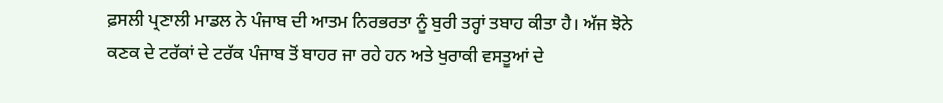ਫ਼ਸਲੀ ਪ੍ਰਣਾਲੀ ਮਾਡਲ ਨੇ ਪੰਜਾਬ ਦੀ ਆਤਮ ਨਿਰਭਰਤਾ ਨੂੰ ਬੁਰੀ ਤਰ੍ਹਾਂ ਤਬਾਹ ਕੀਤਾ ਹੈ। ਅੱਜ ਝੋਨੇ ਕਣਕ ਦੇ ਟਰੱਕਾਂ ਦੇ ਟਰੱਕ ਪੰਜਾਬ ਤੋਂ ਬਾਹਰ ਜਾ ਰਹੇ ਹਨ ਅਤੇ ਖੁਰਾਕੀ ਵਸਤੂਆਂ ਦੇ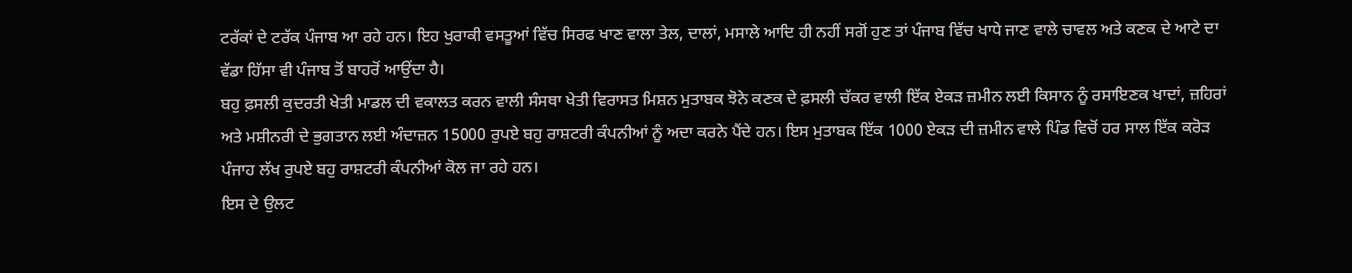ਟਰੱਕਾਂ ਦੇ ਟਰੱਕ ਪੰਜਾਬ ਆ ਰਹੇ ਹਨ। ਇਹ ਖੁਰਾਕੀ ਵਸਤੂਆਂ ਵਿੱਚ ਸਿਰਫ ਖਾਣ ਵਾਲਾ ਤੇਲ, ਦਾਲਾਂ, ਮਸਾਲੇ ਆਦਿ ਹੀ ਨਹੀਂ ਸਗੋਂ ਹੁਣ ਤਾਂ ਪੰਜਾਬ ਵਿੱਚ ਖਾਧੇ ਜਾਣ ਵਾਲੇ ਚਾਵਲ ਅਤੇ ਕਣਕ ਦੇ ਆਟੇ ਦਾ ਵੱਡਾ ਹਿੱਸਾ ਵੀ ਪੰਜਾਬ ਤੋਂ ਬਾਹਰੋਂ ਆਉਂਦਾ ਹੈ।
ਬਹੁ ਫ਼ਸਲੀ ਕੁਦਰਤੀ ਖੇਤੀ ਮਾਡਲ ਦੀ ਵਕਾਲਤ ਕਰਨ ਵਾਲੀ ਸੰਸਥਾ ਖੇਤੀ ਵਿਰਾਸਤ ਮਿਸ਼ਨ ਮੁਤਾਬਕ ਝੋਨੇ ਕਣਕ ਦੇ ਫ਼ਸਲੀ ਚੱਕਰ ਵਾਲੀ ਇੱਕ ਏਕੜ ਜ਼ਮੀਨ ਲਈ ਕਿਸਾਨ ਨੂੰ ਰਸਾਇਣਕ ਖਾਦਾਂ, ਜ਼ਹਿਰਾਂ ਅਤੇ ਮਸ਼ੀਨਰੀ ਦੇ ਭੁਗਤਾਨ ਲਈ ਅੰਦਾਜ਼ਨ 15000 ਰੁਪਏ ਬਹੁ ਰਾਸ਼ਟਰੀ ਕੰਪਨੀਆਂ ਨੂੰ ਅਦਾ ਕਰਨੇ ਪੈਂਦੇ ਹਨ। ਇਸ ਮੁਤਾਬਕ ਇੱਕ 1000 ਏਕੜ ਦੀ ਜ਼ਮੀਨ ਵਾਲੇ ਪਿੰਡ ਵਿਚੋਂ ਹਰ ਸਾਲ ਇੱਕ ਕਰੋੜ ਪੰਜਾਹ ਲੱਖ ਰੁਪਏ ਬਹੁ ਰਾਸ਼ਟਰੀ ਕੰਪਨੀਆਂ ਕੋਲ ਜਾ ਰਹੇ ਹਨ।
ਇਸ ਦੇ ਉਲਟ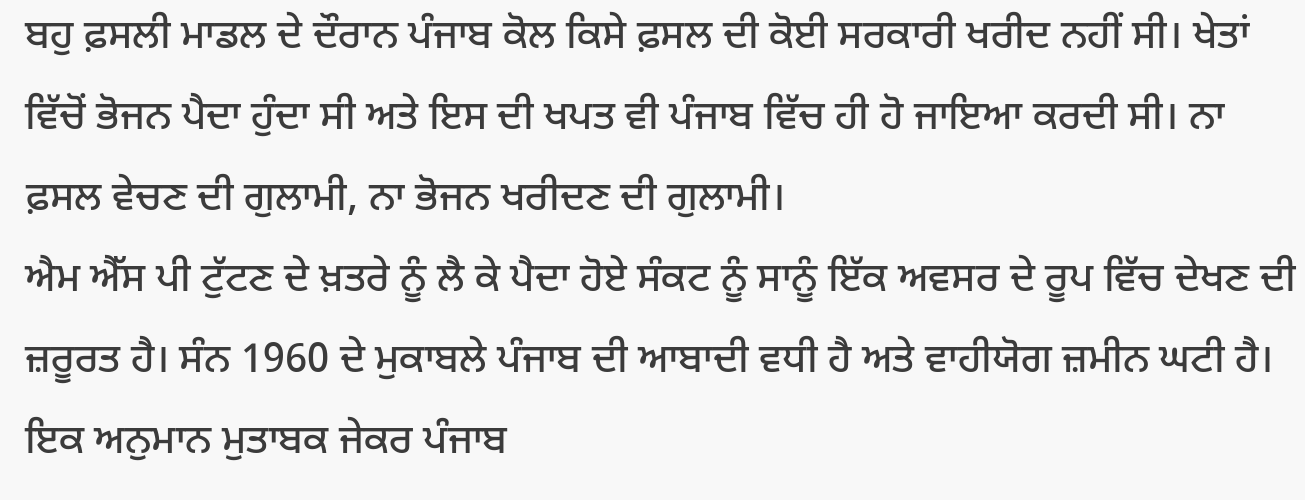ਬਹੁ ਫ਼ਸਲੀ ਮਾਡਲ ਦੇ ਦੌਰਾਨ ਪੰਜਾਬ ਕੋਲ ਕਿਸੇ ਫ਼ਸਲ ਦੀ ਕੋਈ ਸਰਕਾਰੀ ਖਰੀਦ ਨਹੀਂ ਸੀ। ਖੇਤਾਂ ਵਿੱਚੋਂ ਭੋਜਨ ਪੈਦਾ ਹੁੰਦਾ ਸੀ ਅਤੇ ਇਸ ਦੀ ਖਪਤ ਵੀ ਪੰਜਾਬ ਵਿੱਚ ਹੀ ਹੋ ਜਾਇਆ ਕਰਦੀ ਸੀ। ਨਾ ਫ਼ਸਲ ਵੇਚਣ ਦੀ ਗੁਲਾਮੀ, ਨਾ ਭੋਜਨ ਖਰੀਦਣ ਦੀ ਗੁਲਾਮੀ।
ਐਮ ਐੱਸ ਪੀ ਟੁੱਟਣ ਦੇ ਖ਼ਤਰੇ ਨੂੰ ਲੈ ਕੇ ਪੈਦਾ ਹੋਏ ਸੰਕਟ ਨੂੰ ਸਾਨੂੰ ਇੱਕ ਅਵਸਰ ਦੇ ਰੂਪ ਵਿੱਚ ਦੇਖਣ ਦੀ ਜ਼ਰੂਰਤ ਹੈ। ਸੰਨ 1960 ਦੇ ਮੁਕਾਬਲੇ ਪੰਜਾਬ ਦੀ ਆਬਾਦੀ ਵਧੀ ਹੈ ਅਤੇ ਵਾਹੀਯੋਗ ਜ਼ਮੀਨ ਘਟੀ ਹੈ। ਇਕ ਅਨੁਮਾਨ ਮੁਤਾਬਕ ਜੇਕਰ ਪੰਜਾਬ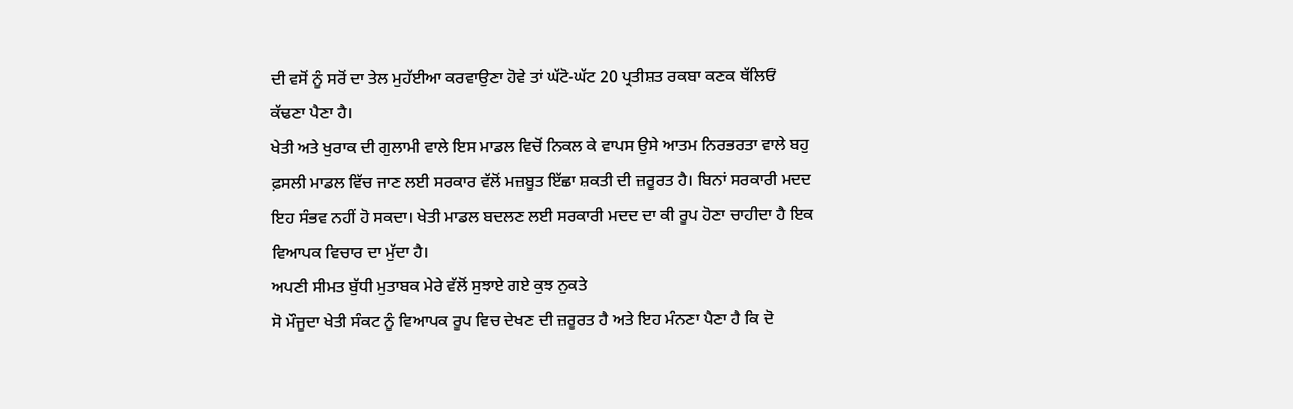ਦੀ ਵਸੋਂ ਨੂੰ ਸਰੋਂ ਦਾ ਤੇਲ ਮੁਹੱਈਆ ਕਰਵਾਉਣਾ ਹੋਵੇ ਤਾਂ ਘੱਟੋ-ਘੱਟ 20 ਪ੍ਰਤੀਸ਼ਤ ਰਕਬਾ ਕਣਕ ਥੱਲਿਓਂ ਕੱਢਣਾ ਪੈਣਾ ਹੈ।
ਖੇਤੀ ਅਤੇ ਖੁਰਾਕ ਦੀ ਗੁਲਾਮੀ ਵਾਲੇ ਇਸ ਮਾਡਲ ਵਿਚੋਂ ਨਿਕਲ ਕੇ ਵਾਪਸ ਉਸੇ ਆਤਮ ਨਿਰਭਰਤਾ ਵਾਲੇ ਬਹੁ ਫ਼ਸਲੀ ਮਾਡਲ ਵਿੱਚ ਜਾਣ ਲਈ ਸਰਕਾਰ ਵੱਲੋਂ ਮਜ਼ਬੂਤ ਇੱਛਾ ਸ਼ਕਤੀ ਦੀ ਜ਼ਰੂਰਤ ਹੈ। ਬਿਨਾਂ ਸਰਕਾਰੀ ਮਦਦ ਇਹ ਸੰਭਵ ਨਹੀਂ ਹੋ ਸਕਦਾ। ਖੇਤੀ ਮਾਡਲ ਬਦਲਣ ਲਈ ਸਰਕਾਰੀ ਮਦਦ ਦਾ ਕੀ ਰੂਪ ਹੋਣਾ ਚਾਹੀਦਾ ਹੈ ਇਕ ਵਿਆਪਕ ਵਿਚਾਰ ਦਾ ਮੁੱਦਾ ਹੈ।
ਅਪਣੀ ਸੀਮਤ ਬੁੱਧੀ ਮੁਤਾਬਕ ਮੇਰੇ ਵੱਲੋਂ ਸੁਝਾਏ ਗਏ ਕੁਝ ਨੁਕਤੇ
ਸੋ ਮੌਜੂਦਾ ਖੇਤੀ ਸੰਕਟ ਨੂੰ ਵਿਆਪਕ ਰੂਪ ਵਿਚ ਦੇਖਣ ਦੀ ਜ਼ਰੂਰਤ ਹੈ ਅਤੇ ਇਹ ਮੰਨਣਾ ਪੈਣਾ ਹੈ ਕਿ ਦੋ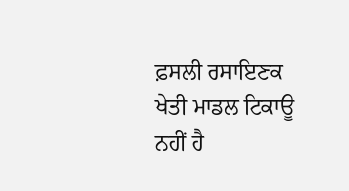ਫ਼ਸਲੀ ਰਸਾਇਣਕ ਖੇਤੀ ਮਾਡਲ ਟਿਕਾਊ ਨਹੀਂ ਹੈ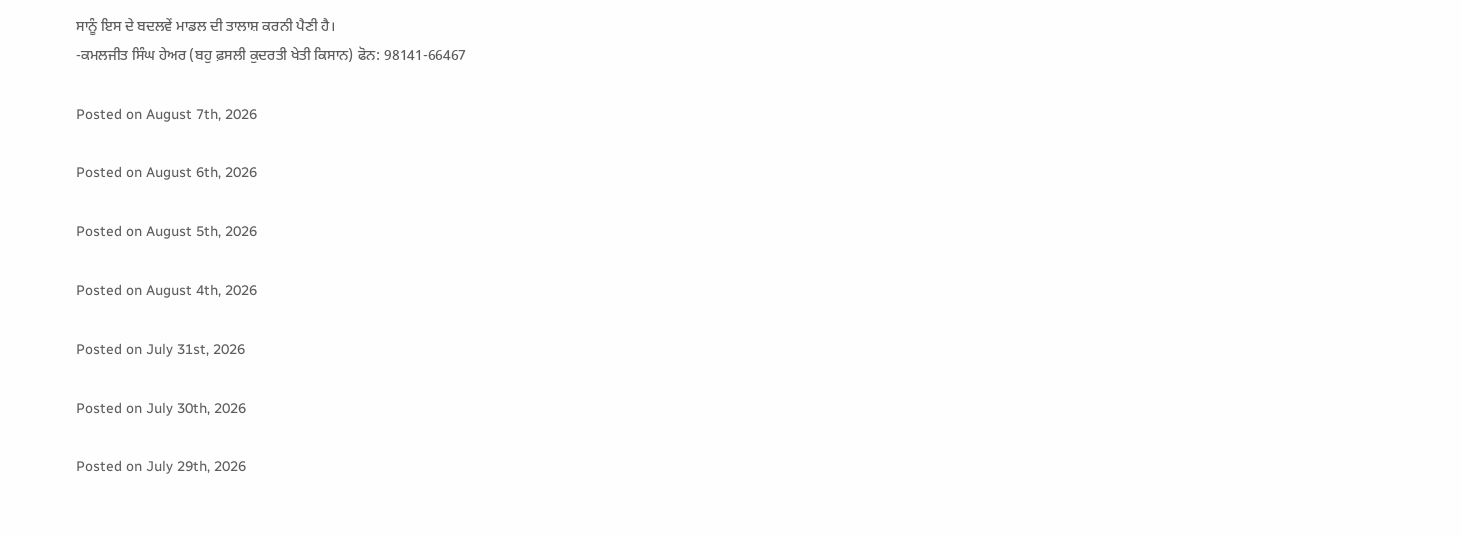ਸਾਨੂੰ ਇਸ ਦੇ ਬਦਲਵੇਂ ਮਾਡਲ ਦੀ ਤਾਲਾਸ਼ ਕਰਨੀ ਪੈਣੀ ਹੈ।
-ਕਮਲਜੀਤ ਸਿੰਘ ਹੇਅਰ (ਬਹੁ ਫ਼ਸਲੀ ਕੁਦਰਤੀ ਖੇਤੀ ਕਿਸਾਨ) ਫੋਨ: 98141-66467

Posted on August 7th, 2026

Posted on August 6th, 2026

Posted on August 5th, 2026

Posted on August 4th, 2026

Posted on July 31st, 2026

Posted on July 30th, 2026

Posted on July 29th, 2026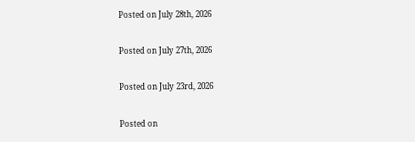Posted on July 28th, 2026

Posted on July 27th, 2026

Posted on July 23rd, 2026

Posted on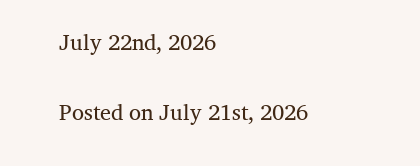July 22nd, 2026

Posted on July 21st, 2026